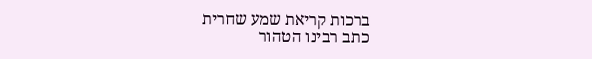ברכות קריאת שמע שחרית
כתב רבינו הטהור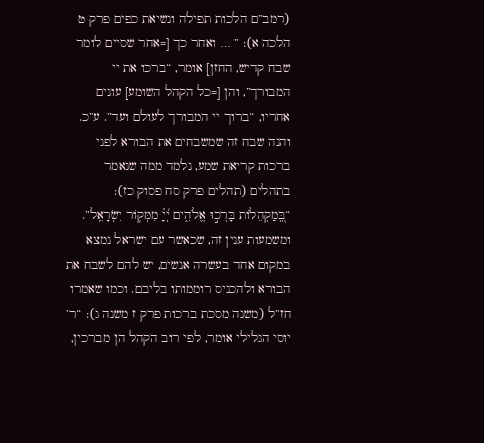(רמב”ם הלכות תפילה ונשיאת כפים פרק ט הלכה א): ” … ואחר כך [=אחר שסיים לומר שבח קדיש, החזן] אומר, “ברכו את יי המבורך”, והן [=כל הקהל השומע] עונים אחריו, “ברוך יי המבורך לעולם ועד”. ע”כ. והנה שבח זה שמשבחים את הבורא לפני ברכות קריאת שמע, נלמד ממה שנאמר בתהלים (תהלים פרק סח פסוק כז): “בְּֽ֭מַקְהֵלוֹת בָּרְכ֣וּ אֱלֹהִ֑ים יְ֝יָ֗ מִמְּק֥וֹר יִשְׂרָאֵֽל”. ומשמעות ענין זה, שכאשר עם ישראל נמצא במקום אחד בעשרה אנשים, יש להם לשבח את הבורא ולהכניס רוממותו בליבם. וכמו שאמרו חז”ל (משנה מסכת ברכות פרק ז משנה ג): “ר’ יוסי הגלילי אומר, לפי רוב הקהל הן מברכין,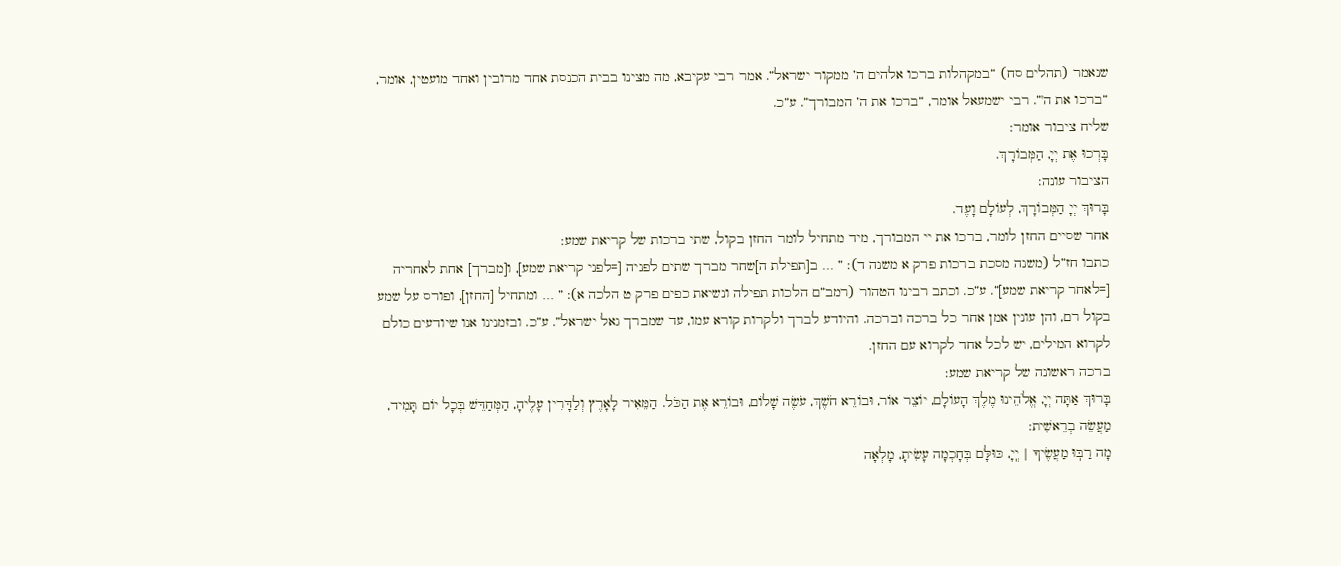שנאמר (תהלים סח) “במקהלות ברכו אלהים ה’ ממקור ישראל”. אמר רבי עקיבא, מה מצינו בבית הכנסת אחד מרובין ואחד מועטין, אומר, “ברכו את ה'”. רבי ישמעאל אומר, “ברכו את ה’ המבורך”. ע”כ.
שליח ציבור אומר:
בָּרְכוּ אֶת יְיָ, הַמְּבוֹרָךְ.
הציבור עונה:
בָּרוּךְ יְיָ הַמְּבוֹרָךְ, לְעוֹלָם וָעֶד.
אחר שסיים החזן לומר, ברכו את יי המבורך, מיד מתחיל לומר החזן בקול, שתי ברכות של קריאת שמע:
כתבו חז”ל (משנה מסכת ברכות פרק א משנה ד): ” … ב[תפילת ה]שחר מברך שתים לפניה [=לפני קריאת שמע], ו[מברך] אחת לאחריה [=לאחר קריאת שמע]”. ע”כ. וכתב רבינו הטהור (רמב”ם הלכות תפילה ונשיאת כפים פרק ט הלכה א): ” … ומתחיל [החזן], ופורס על שמע בקול רם, והן עונין אמן אחר כל ברכה וברכה. והיודע לברך ולקרות קורא עמו, עד שמברך גאל ישראל”. ע”כ. ובזמנינו אנו שיודעים כולם לקרוא המילים, יש לכל אחד לקרוא עם החזן.
ברכה ראשונה של קריאת שמע:
בָּרוּךְ אַתָּה יְיָ, אֱלֹהֵינוּ מֶלֶךְ הָעוֹלָם, יוֹצֵר אוֹר, וּבוֹרֵא חֹשֶׁךְ, עֹשֶׂה שָׁלוֹם, וּבוֹרֵא אֶת הַכֹּל. הַמֵּאִיר לָאָרֶץ וְלַדָּרִין עָלֶיהָ, הַמְּחַדֵּשׁ בְּכָל יוֹם תָּמִיד, מַעֲשֵׂה בְרֵאשִׁית:
מָה רַבּֽוּ מַעֲשֶׂיךָ | יְֽיָ, כּוּלָּם בְּחָכְמָה עָשִׂיתָ, מָלְאָה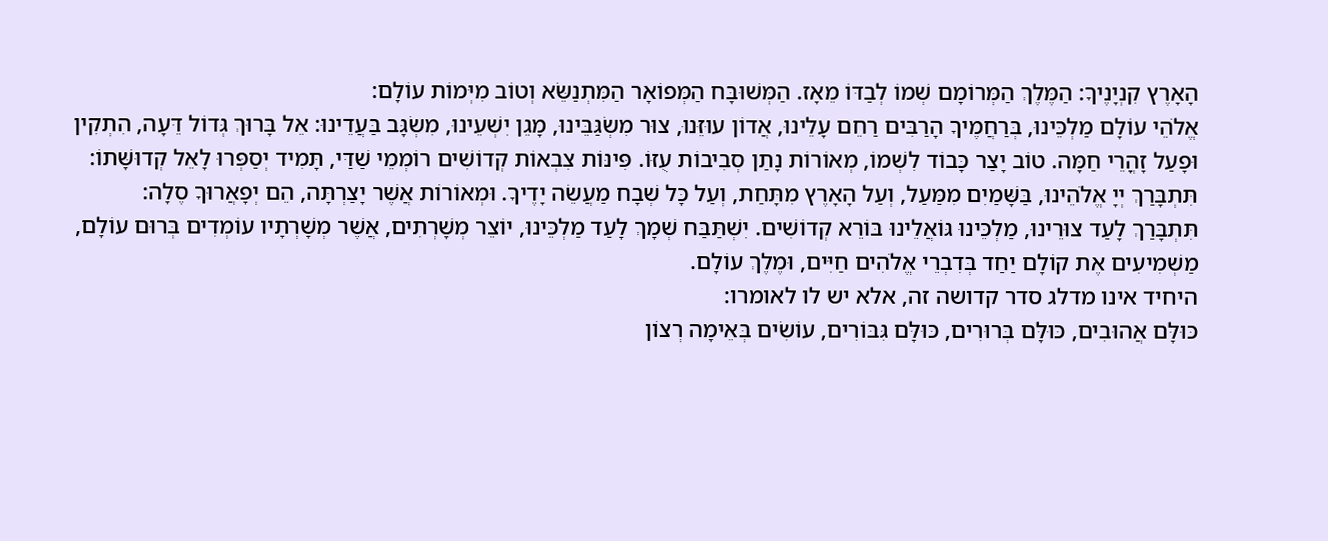הָאָרֶץ קִנְיָנֶיךָ: הַמֶּלֶךְ הַמְּרוֹמָם שְׁמוֹ לְבַדּוֹ מֵאָז. הַמְּשׁוּבָּח הַמְּפוֹאָר הַמִּתְנַשֵּׂא וְטוֹב מִיְּמוֹת עוֹלָם:
אֱלֹהֵי עוֹלָם מַלְכֵּינוּ, בְּרַחֲמֶיךָ הָרַבִּים רַחֵם עָלֵינוּ, אֲדוֹן עוּזֵּנוּ, צוּר מִשְׂגַּבֵּינוּ, מָגֵן יִשְׁעֵינוּ, מִשְׂגָּב בַּעֲדֵינוּ: אֵל בָּרוּךְ גְּדוֹל דֵּעָה, הִתְקִין וּפָעַל זָהֳרֵי חַמָּה. טוֹב יָצַר כָּבוֹד לִשְׁמוֹ, מְאוֹרוֹת נָתַן סְבִיבוֹת עֻזּוֹ. פִּינּוֹת צִבְאוֹת קְדוֹשִׁים רוֹמְמֵי שַׁדַּי, תָּמִיד יְסַפְּרוּ לָאֵל קְדוּשָּׁתוֹ:
תִּתְבָּרַךְ יְיָ אֱלֹהֵינוּ, בַּשָּׁמַיִם מִמַּעַל, וְעַל הָאָרֶץ מִתָּחַת, וְעַל כָּל שְׁבָח מַעֲשֵׂה יָדֶיךָ. וּמְאוֹרוֹת אֲשֶׁר יָצַרְתָּה, הֵם יְפָאֲרוּךָ סֶלָה:
תִּתְבָּרַךְ לָעַד צוּרֵינוּ, מַלְכֵּינוּ גּוֹאֲלֵינוּ בּוֹרֵא קְדוֹשִׁים. יִשְׁתַּבַּח שְׁמָךְ לָעַד מַלְכֵּינוּ, יוֹצֵר מְשָׁרְתִים, אֲשֶׁר מְשָׁרְתָיו עוֹמְדִים בְּרוּם עוֹלָם, מַשְׁמִיעִים אֶת קוֹלָם יַחַד בְּדִבְרֵי אֱלֹהִים חַיִּים, וּמֶלֶךְ עוֹלָם.
היחיד אינו מדלג סדר קדושה זה, אלא יש לו לאומרו:
כּוּלָּם אֲהוּבִים, כּוּלָּם בְּרוּרִים, כּוּלָּם גִּבּוֹרִים, עוֹשִׂים בְּאֵימָה רְצוֹן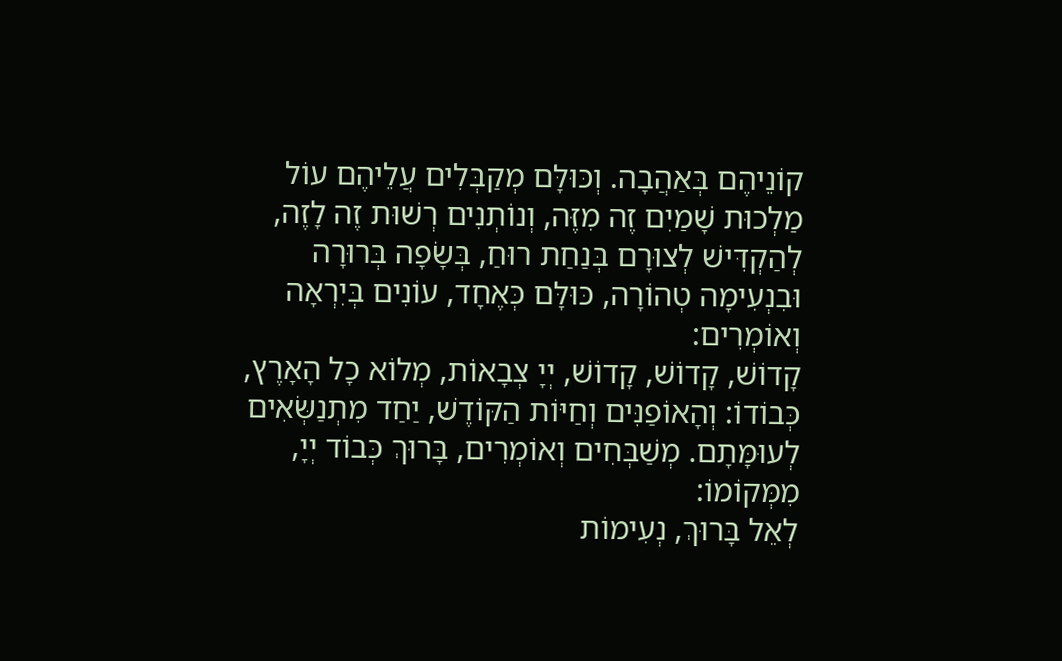קוֹנֵיהֶם בְּאַהֲבָה. וְכּוּלָּם מְקַבְּלִים עֲלֵיהֶם עוֹל מַלְכוּת שָׁמַיִם זֶה מִזֶּה, וְנוֹתְנִים רְשׁוּת זֶה לָזֶה, לְהַקְדִּישׁ לְצוּרָם בְּנַחַת רוּחַ, בְּשָׂפָה בְּרוּרָה וּבִנְעִימָה טְהוֹרָה, כּוּלָּם כְּאֶחָד, עוֹנִים בְּיִרְאָה וְאוֹמְרִים:
קָדוֹשׁ, קָדוֹשׁ, קָדוֹשׁ, יְיָ צְבָאוֹת, מְלוֹא כָל הָאָרֶץ, כְּבוֹדוֹ: וְהָאוֹפַנִּים וְחַיּוֹת הַקּוֹדֶשׁ, יַחַד מִתְנַשְּׂאִים לְעוּמָּתָם. מְשַׁבְּחִים וְאוֹמְרִים, בָּרוּךְ כְּבוֹד יְיָ, מִמְּקוֹמוֹ:
לְאֵל בָּרוּךְ, נְעִימוֹת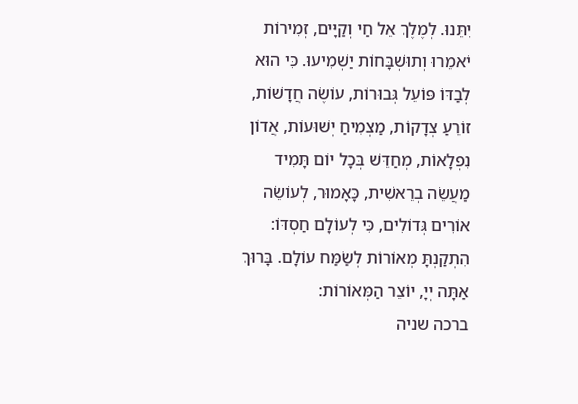יִתֵּנוּ. לְמֶלֶךְ אֵל חַי וְקַיָּים, זְמִירוֹת יֹאמֵרוּ וְתוּשְׁבָּחוֹת יַשְׁמִיעוּ. כִּי הוּא לְבַדּוֹ פּוֹעֵל גְּבוּרוֹת, עוֹשֶׂה חֲדָשׁוֹת, זוֹרֵעַ צְדָקוֹת, מַצְמִיחַ יְשׁוּעוֹת, אֲדוֹן נִפְלָאוֹת, מְחַדֵּשׁ בְּכָל יוֹם תָּמִיד מַעֲשֵׂה בְרֵאשִׁית, כָּאָמוּר, לְעוֹשֵׂה אוֹרִים גְּדוֹלִים, כִּי לְעוֹלָם חַסְדּוֹ: הִתְקַנְתָּ מְאוֹרוֹת לְשַׂמַּח עוֹלָם. בָּרוּךְ אַתָּה יְיָ, יוֹצֵר הַמְּאוֹרוֹת:
ברכה שניה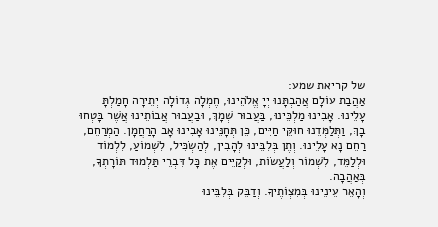של קריאת שמע:
אַהֲבַת עוֹלָם אֲהַבְתָּנוּ יְיָ אֱלֹהֵינוּ, חֶמְלָה גְדוֹלָה יְתֵירָה חָמַלְתָּ עָלֵינוּ. אָבִינוּ מַלְכֵּינוּ, בַּעֲבוּר שְׁמָךְ, וּבַעֲבוּר אֲבוֹתֵינוּ אֲשֶׁר בָּטְחוּ בָךְ, וַתְּלַמְּדֵנוּ חוּקֵּי חַיִּים, כֵּן תְּחָנֵּינוּ אָבִינוּ אָב הָרַחֲמָן. הַמְרַחֵם, רַחֵם נָא עָלֵינוּ. וְתֶן בְּלִבֵּינוּ לְהָבִין, לְהַשְׂכִּיל, לִשְׁמוֹעַ, לִלְמוֹד וּלְלַמֵּד, לִשְׁמוֹר וְלַעֲשׂוֹת, וּלְקַיֵּים אֶת כָּל דִּבְרֵי תַּלְמוּד תּוֹרָתְךָ, בְּאַהֲבָה.
וְהָאֵר עֵינֵינוּ בְּמִצְוֺתֶיךָ. וְדַבֵּק בְּלִבֵּינוּ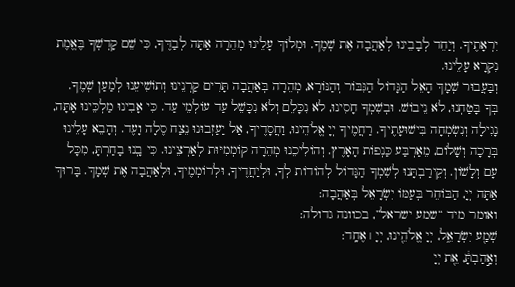יִרְאָתֶיךָ. וְיַחֵד לְבָבֵינוּ לְאַהֲבָה אֶת שְׁמֶךָ. וּמְלוֹךְ עָלֵינוּ מְהֵרָה אַתָּה לְבַדֶּךָ, כִּי שֵׁם קָדְשְׁךָ בֶּאֱמֶת נִקְרָא עָלֵינוּ.
וְבַּעֲבוּר שְׁמָךְ הָאֵל הַגָּדוֹל הַגִּבּוֹר וְהַנּוֹרָא, מְהֵרָה בְּאַהֲבָה תָּרִים קַרְנֵינוּ וְתוֹשִׁיעֵנוּ לְמַעַן שְׁמֶךָ. בְּךָ בָּטַחְנוּ, לֹא נֵיבוֹשׁ. וּבְשִׁמְךָ חָסִינוּ, לֹא נִכָּלֵם וְלֹא נִכָּשֵׁל עַד עוֹלְמֵי עַד. כִּי אָבִינוּ מַלְכֵּינוּ אָתָּה, נָגִילָה וְנִשְׂמְחָה בִּישׁוּעָתֶיךָ. רַחֲמֶיךָ יְיָ אֱלֹהֵינוּ, וַחֲסָדֶיךָ, אַל יַעַזְבוּנוּ נֵצַח סֶלָה וָעֶד. וְהָבֵא עָלֵינוּ בְּרָכָה וְשָׁלוֹם, מֵאַרְבַּע כַּנְפוֹת הָאָרֶץ. וְהוֹלִיכֵנוּ מְהֵרָה קוֹמְמִיּוּת לְאַרְצֵינוּ. כִּי בָֽנוּ בָחַרְתָּ, מִכָּל עָם וְלָשׁוֹן. וְקֵירַבְתָּנוּ לְשִׁמְךָ הַגָּדוֹל לְהוֹדוֹת לְךָ, וּלְיַחֲדֶיךָ, וּלְרוֹמְמֶיךָ, וּלְאַהֲבָה אֶת שְׁמָךְ. בָּרוּךְ אַתָּה יְיָ, הַבּוֹחֵר בְּעַמּוֹ יִשְׂרָאֵל בְּאַהֲבָה:
ואומר מיד “שמע ישראל”, בכוונה גדולה:
שְׁמַ֖ע יִשְׂרָאֵ֑ל, יְיָ אֱלֹהֵ֖ינוּ, יְיָ ׀ אֶחָֽד:
וְאָ֣הַבְתָּ֔, אֵ֖ת יְיָ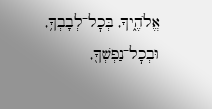אֱלֹהֶ֑יךָ, בְּכׇל־לְבָבְךָ֥, וּבְכׇל־נַפְשְׁךָ֖,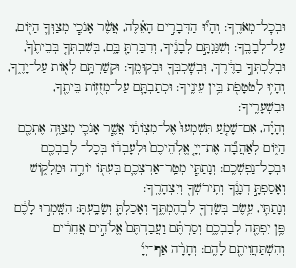וּבְכׇל־מְאֹדֶֽךָ: וְהָי֞וּ הַדְּבָרִ֣ים הָאֵ֗לֶּה, אֲשֶׁ֨ר אָנֹכִ֧י מְצַוְּךָ֛ הַיּ֖וֹם, עַל־לְבָבֶֽךָ: וְשִׁנַּנְתָּ֣ם לְבָנֶ֔יךָ, וְדִבַּרְתָּ֖ בָּ֑ם, בְּשִׁבְתְּךָ֤ בְּבֵיתֶ֙ךָ֙, וּבְלֶכְתְּךָ֣ בַדֶּ֔רֶךְ, וּֽבְשׇׁכְבְּךָ֖ וּבְקוּמֶֽךָ: וּקְשַׁרְתָּ֥ם לְא֖וֹת עַל־יָדֶ֑ךָ, וְהָי֥וּ לְטֹטָפֹ֖ת בֵּ֥ין עֵינֶֽיךָ: וּכְתַבְתָּ֛ם עַל־מְזֻז֥וֹת בֵּיתֶ֖ךָ, וּבִשְׁעָרֶֽיךָ:
וְהָיָ֗ה, אִם־שָׁמֹ֤עַ תִּשְׁמְעוּ֙ אֶל־מִצְוֹתַ֔י אֲשֶׁ֧ר אָנֹכִ֛י מְצַוֶּ֥ה אֶתְכֶ֖ם הַיּ֑וֹם לְאַהֲבָ֞ה אֶת־יְיָ֤ אֱלֹֽהֵיכֶם֙ וּלְעָבְד֔וֹ בְּכָל־ לְבַבְכֶ֖ם וּבְכָל־נַפְשְׁכֶֽם: וְנָתַתִּ֧י מְטַֽר־אַרְצְכֶ֛ם בְּעִתּ֖וֹ יוֹרֶ֣ה וּמַלְק֑וֹשׁ וְאָסַפְתָּ֣ דְגָנֶ֔ךָ וְתִֽירֹשְׁךָ֖ וְיִצְהָרֶֽךָ:
וְנָתַתִּ֛י, עֵ֥שֶׂב בְּשָׂדְךָ֖ לִבְהֶמְתֶּ֑ךָ וְאָכַלְתָּ֖ וְשָׂבָֽעְתָּ: הִשָּֽׁמְר֣וּ לָכֶ֔ם פֶּ֥ן יִפְתֶּ֖ה לְבַבְכֶ֑ם וְסַרְתֶּ֗ם וַעֲבַדְתֶּם֙ אֱלֹהִ֣ים אֲחֵרִ֔ים וְהִשְׁתַּחֲוִיתֶ֖ם לָהֶֽם: וְחָרָ֨ה אַף־יְיָ֜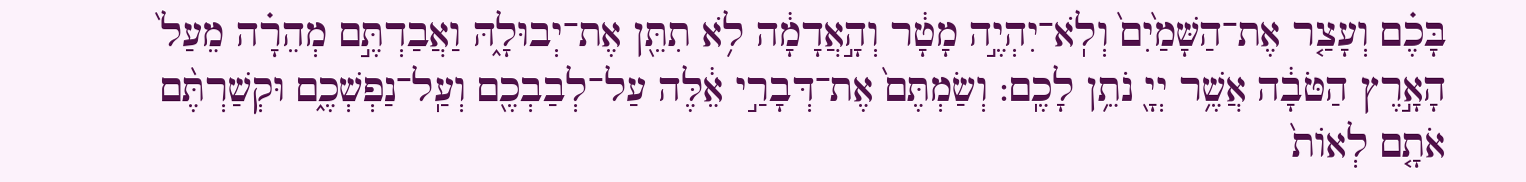בָּכֶ֗ם וְעָצַ֤ר אֶת־הַשָּׁמַ֙יִם֙ וְלֹֽא־יִהְיֶ֣ה מָטָ֔ר וְהָ֣אֲדָמָ֔ה לֹ֥א תִתֵּ֖ן אֶת־יְבוּלָ֑הּ וַאֲבַדְתֶּ֣ם מְהֵרָ֗ה מֵעַל֙ הָאָ֣רֶץ הַטֹּבָ֔ה אֲשֶׁ֥ר יְיָ֖ נֹתֵ֥ן לָכֶֽם: וְשַׂמְתֶּם֙ אֶת־דְּבָרַ֣י אֵ֔לֶּה עַל־לְבַבְכֶ֖ם וְעַֽל־נַפְשְׁכֶ֑ם וּקְשַׁרְתֶּ֨ם אֹתָ֤ם לְאוֹת֙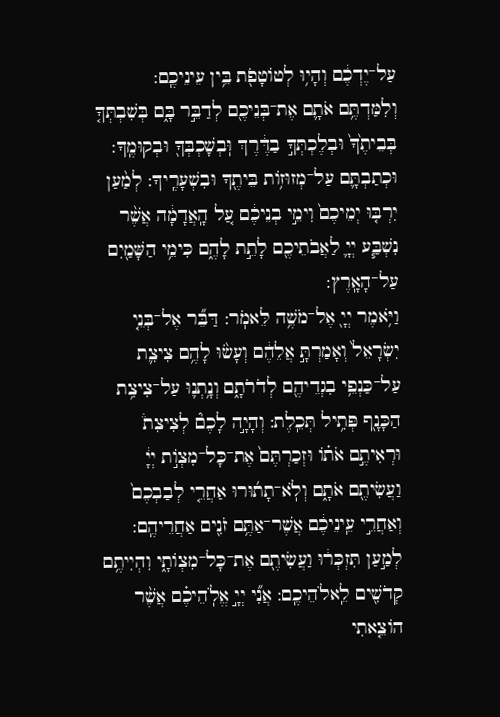עַל־יֶדְכֶ֔ם וְהָי֥וּ לְטוֹטָפֹ֖ת בֵּ֥ין עֵינֵיכֶֽם:
וְלִמַּדְתֶּ֥ם אֹתָ֛ם אֶת־בְּנֵיכֶ֖ם לְדַבֵּ֣ר בָּ֑ם בְּשִׁבְתְּךָ֤ בְּבֵיתֶ֙ךָ֙ וּבְלֶכְתְּךָ֣ בַדֶּ֔רֶךְ וּֽבְשָׁכְבְּךָ֖ וּבְקוּמֶֽךָ: וּכְתַבְתָּ֛ם עַל־מְזוּז֥וֹת בֵּיתֶ֖ךָ וּבִשְׁעָרֶֽיךָ: לְמַ֨עַן יִרְבּ֤וּ יְמֵיכֶם֙ וִימֵ֣י בְנֵיכֶ֔ם עַ֚ל הָֽאֲדָמָ֔ה אֲשֶׁ֨ר נִשְׁבַּ֧ע יְיָ֛ לַאֲבֹתֵיכֶ֖ם לָתֵ֣ת לָהֶ֑ם כִּימֵ֥י הַשָּׁמַ֖יִם עַל־הָאָֽרֶץ:
וַיֹּ֥אמֶר יְיָ֖ אֶל־מֹשֶׁ֥ה לֵּאמֹֽר: דַּבֵּ֞ר אֶל־בְּנֵ֤י יִשְׂרָאֵל֙ וְאָמַרְתָּ֣ אֲלֵהֶ֔ם וְעָשׂ֨וּ לָהֶ֥ם צִיצִ֛ת עַל־כַּנְפֵ֥י בִגְדֵיהֶ֖ם לְדֹרֹתָ֑ם וְנָ֥תְנ֛וּ עַל־צִיצִ֥ת הַכָּנָ֖ף פְּתִ֥יל תְּכֵֽלֶת: וְהָיָ֣ה לָכֶם֘ לְצִיצִת֒ וּרְאִיתֶ֣ם אֹת֗וֹ וּזְכַרְתֶּם֙ אֶת־כָּל־מִצְוֹ֣ת יְיָ֔ וַעֲשִׂיתֶ֖ם אֹתָ֑ם וְלֹֽא־תָת֜וּרוּ אַחֲרֵ֤י לְבַבְכֶם֙ וְאַחֲרֵ֣י עֵֽינֵיכֶ֔ם אֲשֶׁר־אַתֶּ֥ם זֹנִ֖ים אַחֲרֵיהֶֽם: לְמַ֣עַן תִּזְכְּר֔וּ וַעֲשִׂיתֶ֖ם אֶת־כָּל־מִצְוֹתָ֑י וִהְיִיתֶ֥ם קְדֹשִׁ֖ים לֵֽאלֹהֵיכֶֽם: אֲנִ֞י יְיָ֣ אֱלֹֽהֵיכֶ֗ם אֲשֶׁ֨ר הוֹצֵ֤אתִי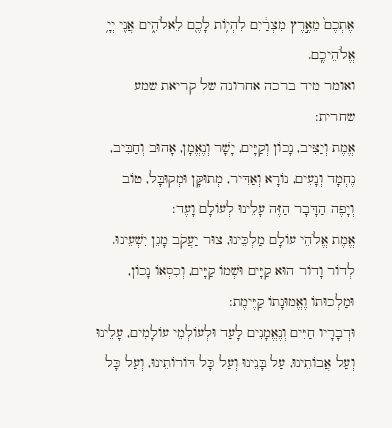אֶתְכֶם֙ מֵאֶ֣רֶץ מִצְרַ֔יִם לִהְי֥וֹת לָכֶ֖ם לֵאלֹהִ֑ים אֲנִ֖י יְיָ֥ אֱלֹהֵיכֶֽם.
ואומר מיד ברכה אחרונה של קריאת שמע שחרית:
אֱמֶת וְיַצִּיב, נָכוֹן וְקַיָּים, יָשָׁר וְנֶאֱמָן, אָהוּב וְחַבִּיב, נֶחְמָד וְנָעִים, נוֹרָא וְאַדִּיר, מְתוּקָּן וּמְקוּבָּל, טוֹב וְיָפֶה הַדָּבָר הַזֶּה עָלֵינוּ לְעוֹלָם וָעֶד:
אֱמֶת אֱלֹהֵי עוֹלָם מַלְכֵּינוּ, צוּר יַעֲקֹב מָגֵן יִשְׁעֵינוּ. לְדוֹר וָדוֹר הוּא קַיָּים וּשְׁמוֹ קַיָּים, וְכִסְאוֹ נָכוֹן, וּמַלְכוּתוֹ וֶאֱמוּנָתוֹ קַיֶּימֶת:
וּדְבָרָיו חַיִּים וְנֶאֱמָנִים לָעַד וּלְעוֹלְמֵי עוֹלָמִים, עָלֵינוּ וְעַל אֲבוֹתֵינוּ, עַל בָּנֵינוּ וְעַל כָּל דּוֹרוֹתֵינוּ, וְעַל כָּל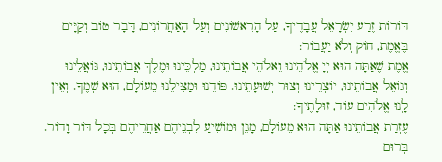דּוֹרוֹת זֶרַע יִשְׂרָאֵל עֲבָדֶיךָ, עַל הָרִאשׁוֹנִים וְעַל הָאַחֲרוֹנִים, דָּבָר טוֹב וְקַיָּים בֶּאֱמֶת, חוֹק וְלֹא יַעֲבוֹר:
אֱמֶת שֶׁאַתָּה הוּא יְיָ אֱלֹהֵינוּ וֵאלֹהֵי אֲבוֹתֵינוּ, מַלְכֵּינוּ וּמֶלֶךְ אֲבוֹתֵינוּ, גּוֹאֲלֵינוּ וְגוֹאֵל אֲבוֹתֵינוּ, יוֹצְרֵינוּ וְצוּר יְשׁוּעָתֵינוּ. פּוֹדֵנוּ וּמַצִּילֵנוּ מֵעוֹלָם, הוּא שְׁמֶךָ. וְאֵין לָֽנוּ אֱלֹהִים עוֹד, זוּלָתֶיךָ:
עֶזְרַת אֲבוֹתֵינוּ אַתָּה הוּא מֵעוֹלָם, מָגֵן וּמוֹשִׁיעַ לִבְנֵיהֶם אַחֲרֵיהֶם בְּכָל דּוֹר וָדוֹר. בְּרוּם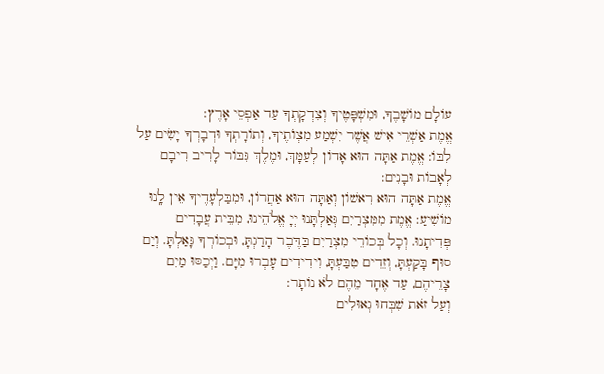עוֹלָם מוֹשָׁבֶךָ, וּמִשְׁפָּטֶיךָ וְצִדְקָתְךָ עַד אַפְסֵי אָרֶץ:
אֱמֶת אַשְׁרֵי אִישׁ אֲשֶׁר יִשְׁמַע מִצְוֺתֶיךָ, וְתוֹרָתְךָ וּדְבָרְךָ יָשִׂים עַל לִבּוֹ: אֱמֶת אַתָּה הוּא אָדוֹן לְעַמָּךְ, וּמֶלֶךְ גִּבּוֹר לָרִיב רִיבָם לְאָבוֹת וּבָנִים:
אֱמֶת אַתָּה הוּא רִאשׁוֹן וְאַתָּה הוּא אַחֲרוֹן, וּמִבַּלְעָדֶיךָ אֵין לָֽנוּ מוֹשִׁיעַ: אֱמֶת מִמִּצְרַיִם גְּאַלְתָּנוּ יְיָ אֱלֹהֵינוּ, מִבֵּית עֲבָדִים פְּדִיתָנוּ. וְכָל בְּכוֹרֵי מִצְרַיִם בַּדֶּבֶר הָרַגְתָּ, וּבְכוֹרְךָ גָּאַלְתָּ. וְיַם סוּף בָּקַעְתָּ, וְזֵדִים טִבַּעְתָּ, וִידִידִים עָבְרוּ מִיָּם. וַיְכַסּוּ מַיִם צָרֵיהֶם, עַד אֶחָד מֵהֶם לֹא נוֹתָר:
וְעַל זֹאת שִׁבְּחוּ גְאוּלִים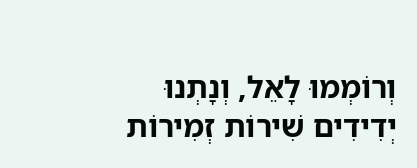וְרוֹמְמוּ לָאֵל, וְנָתְנוּ יְדִידִים שִׁירוֹת זְמִירוֹת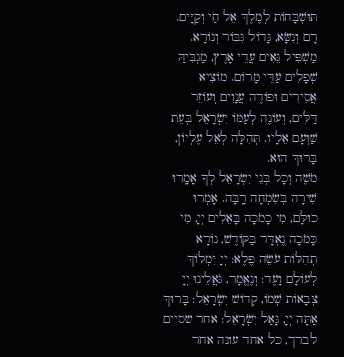תּוּשְׁבָּחוֹת לְמֶלֶךְ אֵל חַי וְקַיָּים. רָם וְנִשָּׂא, גָּדוֹל גִּבּוֹר וְנוֹרָא. מַשְׁפִּיל גֵּאִים עֲדֵי אָרֶץ, מַגְבִּיהַּ שְׁפָלִים עַדֵּי מָרוֹם. מוֹצִיא אֲסִירִים וּפוֹדֶה עֲנָוִים וְעוֹזֵר דַּלִּים, וְעוֹנֶה לְעַמּוֹ יִשְׂרָאֵל בְּעֵת שַׁוְּעָם אֵלָיו. תְּהִלָּה לְאֵל עֶלְיוֹן, בָּרוּךְ הוּא.
מֹשֶׁה וְכָל בְּנֵי יִשְׂרָאֵל לְךָ אָמָֽרוּ שִׁירָה בְּשִׂמְחָה רָֽבָּה. אָמְרוּ כוּלָּם, מִי כָמֹכָה בָּאֵלִים יְיָ, מִי כָּמֹכָה נֶאְדָּר בַּקּוֹדֶשׁ, נוֹרָא תְהִלּוֹת עֹשֵׂה פֶלֶא: יְיָ יִמְלוֹךְ לְעוֹלָם וָעֶד: וְנֶאֱמָר, גֹּאֲלֵינוּ יְיָ צְבָאוֹת שְׁמוֹ, קְדוֹשׁ יִשְׂרָאֵל: בָּרוּךְ אַתָּה יְיָ, גָּאַל יִשְׂרָאֵל: אחר שסיים לברך, כל אחד עונה אחר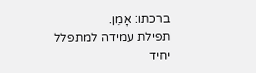ברכתו: אָמֵן.
תפילת עמידה למתפלל יחיד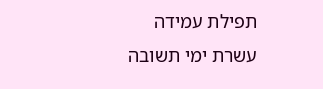תפילת עמידה עשרת ימי תשובה